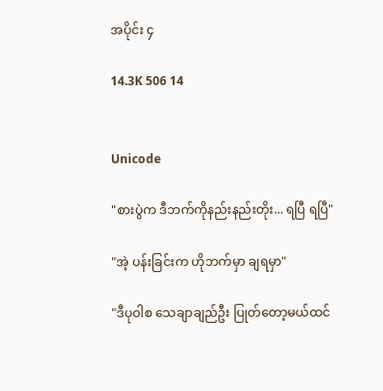အပိုင်း ၄

14.3K 506 14


Unicode

"စားပွဲက ဒီဘက်ကိုနည်းနည်းတိုး... ရပြီ ရပြီ"

"အဲ့ ပန်းခြင်းက ဟိုဘက်မှာ ချရမှာ"

"ဒီပုဝါစ သေချာချည်ဦး ပြုတ်တော့မယ်ထင်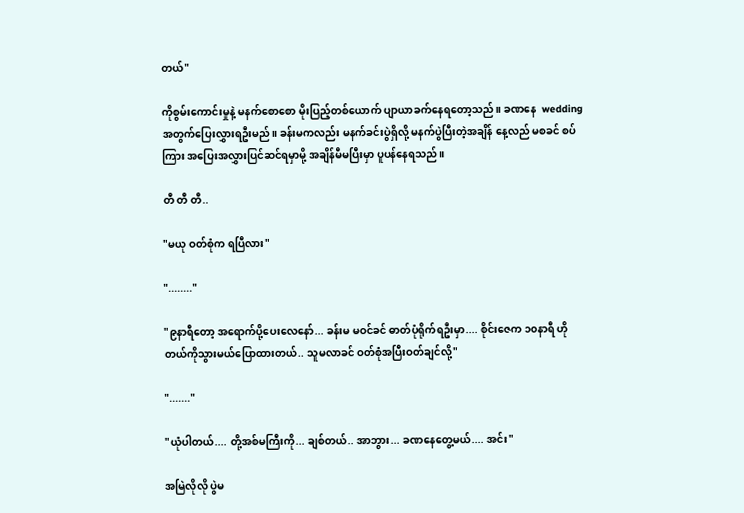တယ်"

ကိုစွမ်းကောင်းမှုနဲ့ မနက်စောစော မိုးပြည့်တစ်ယောက် ပျာယာခက်နေရတော့သည်။ ခဏနေ  wedding အတွက်ပြေးလွှားရဦးမည်။ ခန်းမကလည်း မနက်ခင်းပွဲရှိလို့ မနက်ပွဲပြီးတဲ့အချိန် နေ့လည် မစခင် စပ်ကြား အပြေးအလွှားပြင်ဆင်ရမှာမို့ အချိန်မီမပြီးမှာ ပူပန်နေရသည်။

တီ တီ တီ..

"မယု ဝတ်စုံက ရပြီလား"

"........"

"၉နာရီတော့ အရောက်ပို့ပေးလေနော်... ခန်းမ မဝင်ခင် ဓာတ်ပုံရိုက်ရဦးမှာ.... စိုင်းဇေက ၁၀နာရီ ဟိုတယ်ကိုသွားမယ်ပြောထားတယ်.. သူမလာခင် ဝတ်စုံအပြီးဝတ်ချင်လို့"

"......."

"ယုံပါတယ်.... တို့အစ်မကြီးကို... ချစ်တယ်.. အာဘွား... ခဏနေတွေ့မယ်.... အင်း"

အမြဲလိုလို ပွဲမ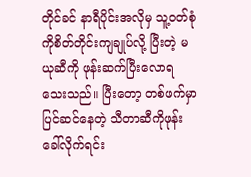တိုင်ခင် နာရီပိုင်းအလိုမှ သူ့ဝတ်စုံကိုစိတ်တိုင်းကျချုပ်လို့ ပြီးတဲ့ မယုဆီကို ဖုန်းဆက်ပြီးလောရသေးသည်။ ပြီးတော့ တစ်ဖက်မှာ ပြင်ဆင်နေတဲ့ သီတာဆီကိုဖုန်းခေါ်လိုက်ရင်း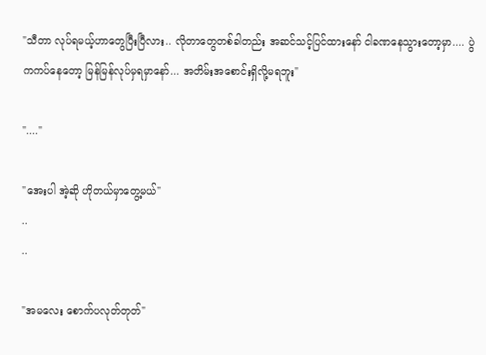"သီတာ လုပ်ရမယ့်ဟာတွေပြီးပြီလား.. လိုတာတွေတစ်ခါတည်း အဆင်သင့်ပြင်ထားနော် ငါခဏနေသွားတော့မှာ.... ပွဲကကပ်နေတော့ မြန်မြန်လုပ်မှရမှာနော်... အတိမ်းအစောင်းရှိလို့မရဘူး"

"...."

"အေးပါ အဲ့ဆို ဟိုတယ်မှာတွေ့မယ်"
..
..

"အမလေး စောက်ပလုတ်တုတ်"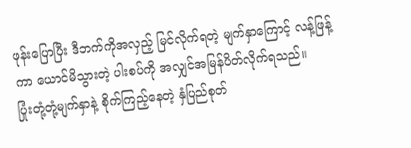ဖုန်းပြောပြီး ဒီဘက်ကိုအလှည့် မြင်လိုက်ရတဲ့ မျက်နှာကြောင့် လန့်ဖြန့်ကာ ယောင်မိသွားတဲ့ ပါးစပ်ကို အလျှင်အမြန်ပိတ်လိုက်ရသည်။
ပြုံးတုံ့တုံ့မျက်နှာနဲ့ စိုက်ကြည့်နေတဲ့ နှံပြည်စုတ်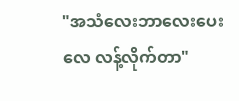"အသံလေးဘာလေးပေးလေ လန့်လိုက်တာ"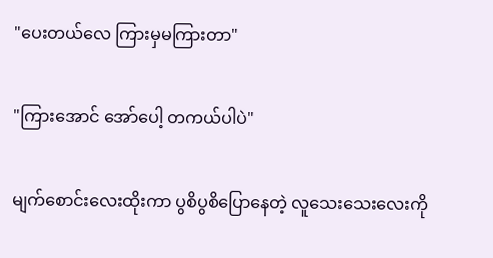"ပေးတယ်လေ ကြားမှမကြားတာ"

"ကြားအောင် အော်ပေါ့ တကယ်ပါပဲ"

မျက်စောင်းလေးထိုးကာ ပွစိပွစိပြောနေတဲ့ လူသေးသေးလေးကို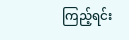ကြည့်ရင်း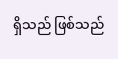ရှိသည် ဖြစ်သည်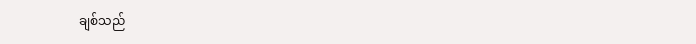ချစ်သည်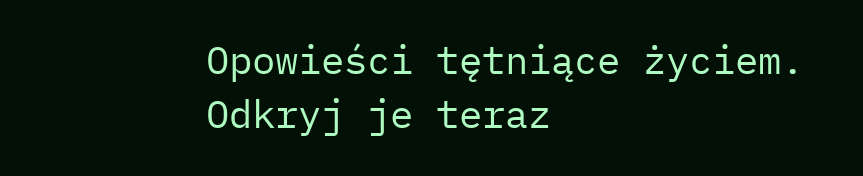Opowieści tętniące życiem. Odkryj je teraz